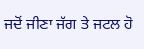ਜਦੋਂ ਜੀਣਾ ਜੱਗ ਤੇ ਜਟਲ ਹੋ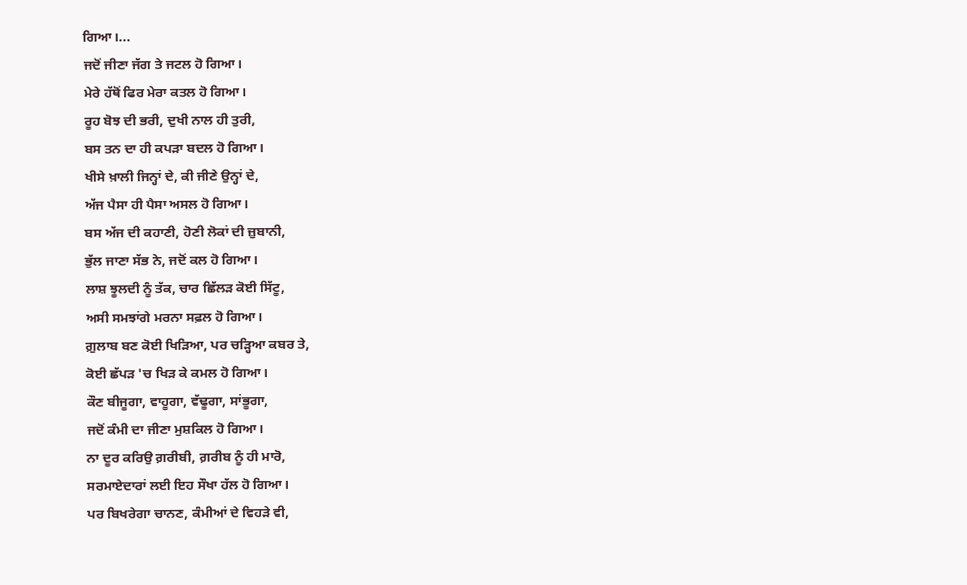ਗਿਆ।...
ਜਦੋਂ ਜੀਣਾ ਜੱਗ ਤੇ ਜਟਲ ਹੋ ਗਿਆ।
ਮੇਰੇ ਹੱਥੋਂ ਫਿਰ ਮੇਰਾ ਕਤਲ ਹੋ ਗਿਆ।
ਰੂਹ ਬੋਝ ਦੀ ਭਰੀ, ਦੁਖੀ ਨਾਲ ਹੀ ਤੁਰੀ,
ਬਸ ਤਨ ਦਾ ਹੀ ਕਪੜਾ ਬਦਲ ਹੋ ਗਿਆ।
ਖੀਸੇ ਖ਼ਾਲੀ ਜਿਨ੍ਹਾਂ ਦੇ, ਕੀ ਜੀਣੇ ਉਨ੍ਹਾਂ ਦੇ,
ਅੱਜ ਪੈਸਾ ਹੀ ਪੈਸਾ ਅਸਲ ਹੋ ਗਿਆ।
ਬਸ ਅੱਜ ਦੀ ਕਹਾਣੀ, ਹੋਣੀ ਲੋਕਾਂ ਦੀ ਜ਼ੁਬਾਨੀ,
ਭੁੱਲ ਜਾਣਾ ਸੱਭ ਨੇ, ਜਦੋਂ ਕਲ ਹੋ ਗਿਆ।
ਲਾਸ਼ ਝੂਲਦੀ ਨੂੰ ਤੱਕ, ਚਾਰ ਛਿੱਲੜ ਕੋਈ ਸਿੱਟੂ,
ਅਸੀ ਸਮਝਾਂਗੇ ਮਰਨਾ ਸਫ਼ਲ ਹੋ ਗਿਆ।
ਗ਼ੁਲਾਬ ਬਣ ਕੋਈ ਖਿੜਿਆ, ਪਰ ਚੜ੍ਹਿਆ ਕਬਰ ਤੇ,
ਕੋਈ ਛੱਪੜ 'ਚ ਖਿੜ ਕੇ ਕਮਲ ਹੋ ਗਿਆ।
ਕੌਣ ਬੀਜੂਗਾ, ਵਾਹੂਗਾ, ਵੱਢੂਗਾ, ਸਾਂਭੂਗਾ,
ਜਦੋਂ ਕੰਮੀ ਦਾ ਜੀਣਾ ਮੁਸ਼ਕਿਲ ਹੋ ਗਿਆ।
ਨਾ ਦੂਰ ਕਰਿਉ ਗ਼ਰੀਬੀ, ਗ਼ਰੀਬ ਨੂੰ ਹੀ ਮਾਰੋ,
ਸਰਮਾਏਦਾਰਾਂ ਲਈ ਇਹ ਸੌਖਾ ਹੱਲ ਹੋ ਗਿਆ।
ਪਰ ਬਿਖਰੇਗਾ ਚਾਨਣ, ਕੰਮੀਆਂ ਦੇ ਵਿਹੜੇ ਵੀ,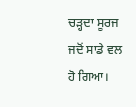ਚੜ੍ਹਦਾ ਸੂਰਜ ਜਦੋਂ ਸਾਡੇ ਵਲ ਹੋ ਗਿਆ।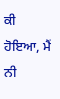ਕੀ ਹੋਇਆ, ਮੈਂ ਨੀ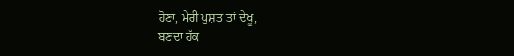ਹੋਣਾ, ਮੇਰੀ ਪੁਸ਼ਤ ਤਾਂ ਦੇਖੂ,
ਬਣਦਾ ਹੱਕ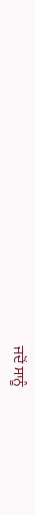ਜਦੋਂ ਸਾਨੂੰ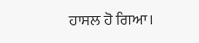ਹਾਸਲ ਹੋ ਗਿਆ।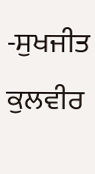-ਸੁਖਜੀਤ ਕੁਲਵੀਰ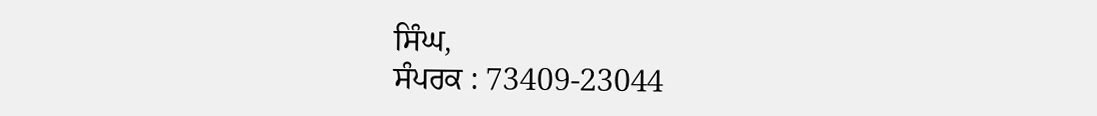ਸਿੰਘ,
ਸੰਪਰਕ : 73409-23044